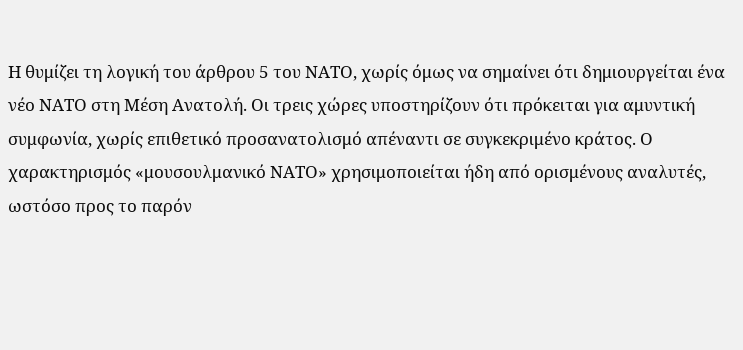Η θυμίζει τη λογική του άρθρου 5 του ΝΑΤΟ, χωρίς όμως να σημαίνει ότι δημιουργείται ένα νέο ΝΑΤΟ στη Μέση Ανατολή. Οι τρεις χώρες υποστηρίζουν ότι πρόκειται για αμυντική συμφωνία, χωρίς επιθετικό προσανατολισμό απέναντι σε συγκεκριμένο κράτος. Ο χαρακτηρισμός «μουσουλμανικό ΝΑΤΟ» χρησιμοποιείται ήδη από ορισμένους αναλυτές, ωστόσο προς το παρόν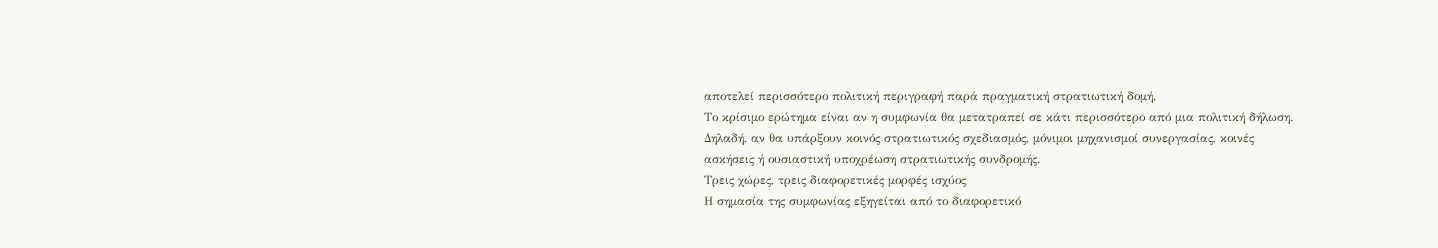αποτελεί περισσότερο πολιτική περιγραφή παρά πραγματική στρατιωτική δομή.
Το κρίσιμο ερώτημα είναι αν η συμφωνία θα μετατραπεί σε κάτι περισσότερο από μια πολιτική δήλωση. Δηλαδή, αν θα υπάρξουν κοινός στρατιωτικός σχεδιασμός, μόνιμοι μηχανισμοί συνεργασίας, κοινές ασκήσεις ή ουσιαστική υποχρέωση στρατιωτικής συνδρομής.
Τρεις χώρες, τρεις διαφορετικές μορφές ισχύος
Η σημασία της συμφωνίας εξηγείται από το διαφορετικό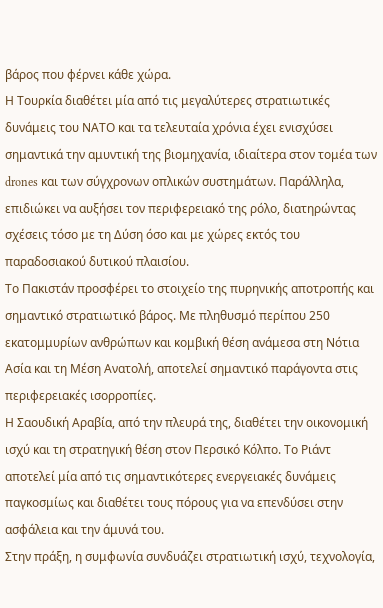βάρος που φέρνει κάθε χώρα.
Η Τουρκία διαθέτει μία από τις μεγαλύτερες στρατιωτικές δυνάμεις του ΝΑΤΟ και τα τελευταία χρόνια έχει ενισχύσει σημαντικά την αμυντική της βιομηχανία, ιδιαίτερα στον τομέα των drones και των σύγχρονων οπλικών συστημάτων. Παράλληλα, επιδιώκει να αυξήσει τον περιφερειακό της ρόλο, διατηρώντας σχέσεις τόσο με τη Δύση όσο και με χώρες εκτός του παραδοσιακού δυτικού πλαισίου.
Το Πακιστάν προσφέρει το στοιχείο της πυρηνικής αποτροπής και σημαντικό στρατιωτικό βάρος. Με πληθυσμό περίπου 250 εκατομμυρίων ανθρώπων και κομβική θέση ανάμεσα στη Νότια Ασία και τη Μέση Ανατολή, αποτελεί σημαντικό παράγοντα στις περιφερειακές ισορροπίες.
Η Σαουδική Αραβία, από την πλευρά της, διαθέτει την οικονομική ισχύ και τη στρατηγική θέση στον Περσικό Κόλπο. Το Ριάντ αποτελεί μία από τις σημαντικότερες ενεργειακές δυνάμεις παγκοσμίως και διαθέτει τους πόρους για να επενδύσει στην ασφάλεια και την άμυνά του.
Στην πράξη, η συμφωνία συνδυάζει στρατιωτική ισχύ, τεχνολογία,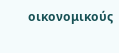οικονομικούς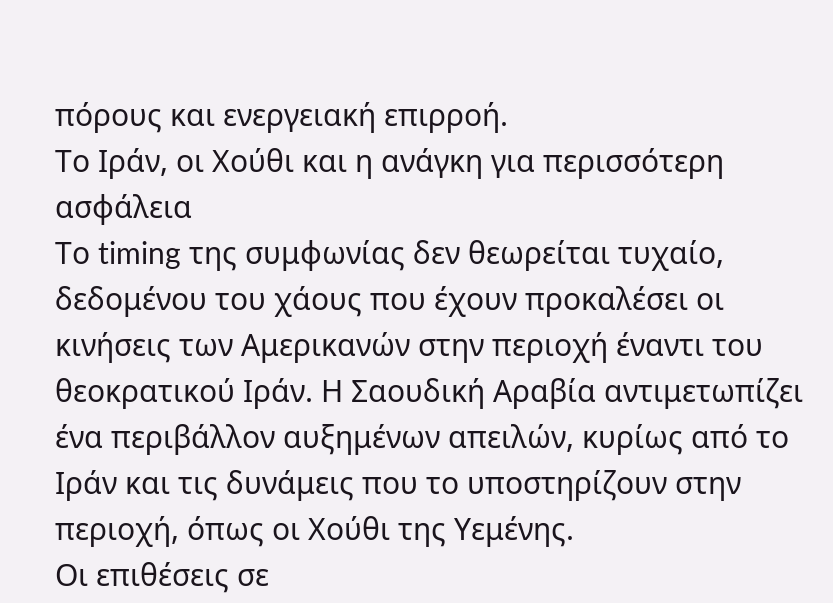πόρους και ενεργειακή επιρροή.
Το Ιράν, οι Χούθι και η ανάγκη για περισσότερη ασφάλεια
Το timing της συμφωνίας δεν θεωρείται τυχαίο, δεδομένου του χάους που έχουν προκαλέσει οι κινήσεις των Αμερικανών στην περιοχή έναντι του θεοκρατικού Ιράν. Η Σαουδική Αραβία αντιμετωπίζει ένα περιβάλλον αυξημένων απειλών, κυρίως από το Ιράν και τις δυνάμεις που το υποστηρίζουν στην περιοχή, όπως οι Χούθι της Υεμένης.
Οι επιθέσεις σε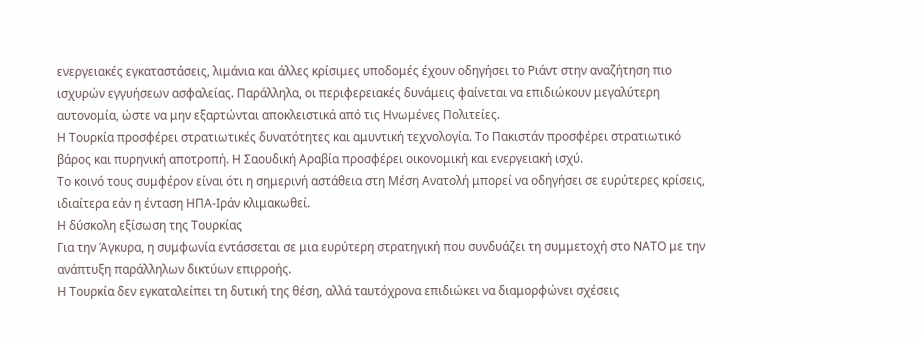ενεργειακές εγκαταστάσεις, λιμάνια και άλλες κρίσιμες υποδομές έχουν οδηγήσει το Ριάντ στην αναζήτηση πιο ισχυρών εγγυήσεων ασφαλείας. Παράλληλα, οι περιφερειακές δυνάμεις φαίνεται να επιδιώκουν μεγαλύτερη αυτονομία, ώστε να μην εξαρτώνται αποκλειστικά από τις Ηνωμένες Πολιτείες.
Η Τουρκία προσφέρει στρατιωτικές δυνατότητες και αμυντική τεχνολογία. Το Πακιστάν προσφέρει στρατιωτικό βάρος και πυρηνική αποτροπή. Η Σαουδική Αραβία προσφέρει οικονομική και ενεργειακή ισχύ.
Το κοινό τους συμφέρον είναι ότι η σημερινή αστάθεια στη Μέση Ανατολή μπορεί να οδηγήσει σε ευρύτερες κρίσεις, ιδιαίτερα εάν η ένταση ΗΠΑ-Ιράν κλιμακωθεί.
Η δύσκολη εξίσωση της Τουρκίας
Για την Άγκυρα, η συμφωνία εντάσσεται σε μια ευρύτερη στρατηγική που συνδυάζει τη συμμετοχή στο ΝΑΤΟ με την ανάπτυξη παράλληλων δικτύων επιρροής.
Η Τουρκία δεν εγκαταλείπει τη δυτική της θέση, αλλά ταυτόχρονα επιδιώκει να διαμορφώνει σχέσεις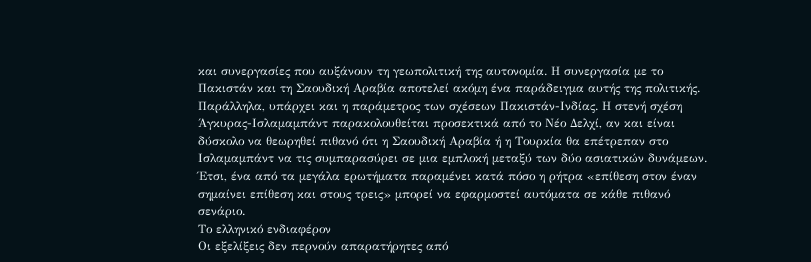και συνεργασίες που αυξάνουν τη γεωπολιτική της αυτονομία. Η συνεργασία με το Πακιστάν και τη Σαουδική Αραβία αποτελεί ακόμη ένα παράδειγμα αυτής της πολιτικής.
Παράλληλα, υπάρχει και η παράμετρος των σχέσεων Πακιστάν-Ινδίας. Η στενή σχέση Άγκυρας-Ισλαμαμπάντ παρακολουθείται προσεκτικά από το Νέο Δελχί, αν και είναι δύσκολο να θεωρηθεί πιθανό ότι η Σαουδική Αραβία ή η Τουρκία θα επέτρεπαν στο Ισλαμαμπάντ να τις συμπαρασύρει σε μια εμπλοκή μεταξύ των δύο ασιατικών δυνάμεων.
Έτσι, ένα από τα μεγάλα ερωτήματα παραμένει κατά πόσο η ρήτρα «επίθεση στον έναν σημαίνει επίθεση και στους τρεις» μπορεί να εφαρμοστεί αυτόματα σε κάθε πιθανό σενάριο.
Το ελληνικό ενδιαφέρον
Οι εξελίξεις δεν περνούν απαρατήρητες από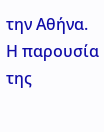την Αθήνα. Η παρουσία της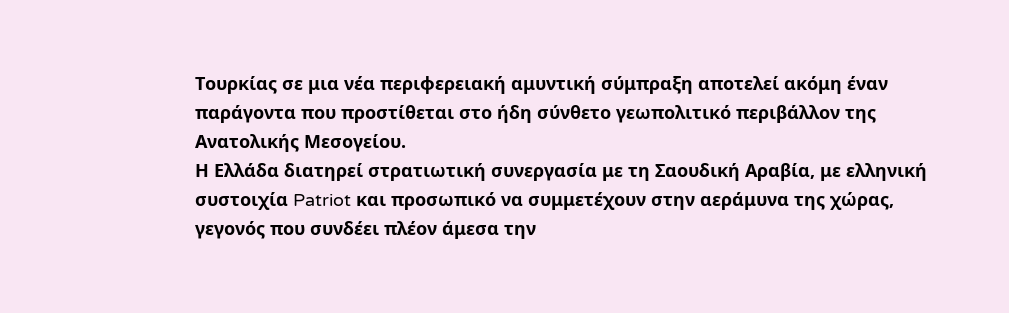Τουρκίας σε μια νέα περιφερειακή αμυντική σύμπραξη αποτελεί ακόμη έναν παράγοντα που προστίθεται στο ήδη σύνθετο γεωπολιτικό περιβάλλον της Ανατολικής Μεσογείου.
Η Ελλάδα διατηρεί στρατιωτική συνεργασία με τη Σαουδική Αραβία, με ελληνική συστοιχία Patriot και προσωπικό να συμμετέχουν στην αεράμυνα της χώρας, γεγονός που συνδέει πλέον άμεσα την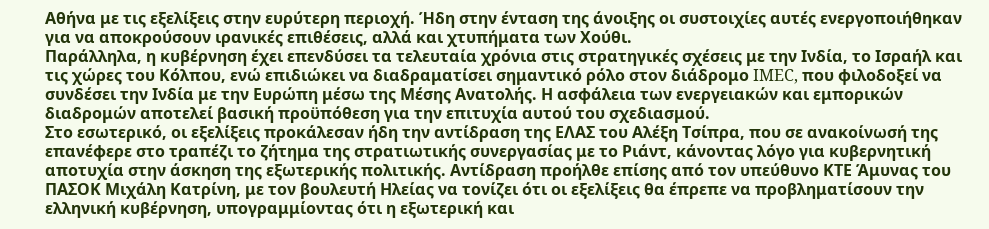Αθήνα με τις εξελίξεις στην ευρύτερη περιοχή. Ήδη στην ένταση της άνοιξης οι συστοιχίες αυτές ενεργοποιήθηκαν για να αποκρούσουν ιρανικές επιθέσεις, αλλά και χτυπήματα των Χούθι.
Παράλληλα, η κυβέρνηση έχει επενδύσει τα τελευταία χρόνια στις στρατηγικές σχέσεις με την Ινδία, το Ισραήλ και τις χώρες του Κόλπου, ενώ επιδιώκει να διαδραματίσει σημαντικό ρόλο στον διάδρομο IMEC, που φιλοδοξεί να συνδέσει την Ινδία με την Ευρώπη μέσω της Μέσης Ανατολής. Η ασφάλεια των ενεργειακών και εμπορικών διαδρομών αποτελεί βασική προϋπόθεση για την επιτυχία αυτού του σχεδιασμού.
Στο εσωτερικό, οι εξελίξεις προκάλεσαν ήδη την αντίδραση της ΕΛΑΣ του Αλέξη Τσίπρα, που σε ανακοίνωσή της επανέφερε στο τραπέζι το ζήτημα της στρατιωτικής συνεργασίας με το Ριάντ, κάνοντας λόγο για κυβερνητική αποτυχία στην άσκηση της εξωτερικής πολιτικής. Αντίδραση προήλθε επίσης από τον υπεύθυνο ΚΤΕ Άμυνας του ΠΑΣΟΚ Μιχάλη Κατρίνη, με τον βουλευτή Ηλείας να τονίζει ότι οι εξελίξεις θα έπρεπε να προβληματίσουν την ελληνική κυβέρνηση, υπογραμμίοντας ότι η εξωτερική και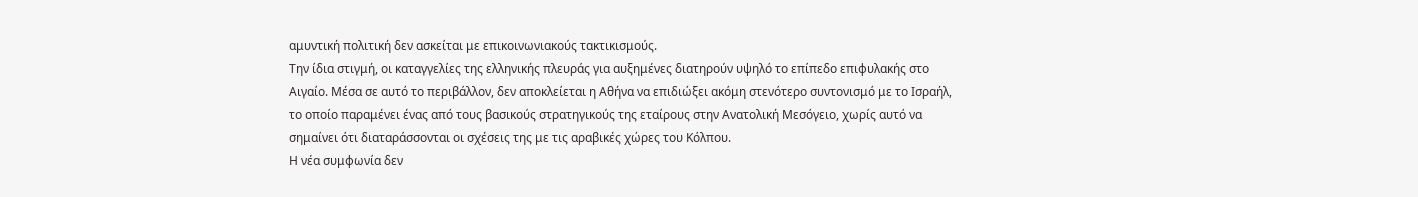αμυντική πολιτική δεν ασκείται με επικοινωνιακούς τακτικισμούς.
Την ίδια στιγμή, οι καταγγελίες της ελληνικής πλευράς για αυξημένες διατηρούν υψηλό το επίπεδο επιφυλακής στο Αιγαίο. Μέσα σε αυτό το περιβάλλον, δεν αποκλείεται η Αθήνα να επιδιώξει ακόμη στενότερο συντονισμό με το Ισραήλ, το οποίο παραμένει ένας από τους βασικούς στρατηγικούς της εταίρους στην Ανατολική Μεσόγειο, χωρίς αυτό να σημαίνει ότι διαταράσσονται οι σχέσεις της με τις αραβικές χώρες του Κόλπου.
Η νέα συμφωνία δεν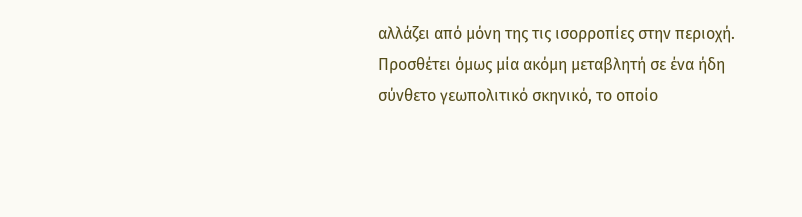αλλάζει από μόνη της τις ισορροπίες στην περιοχή. Προσθέτει όμως μία ακόμη μεταβλητή σε ένα ήδη σύνθετο γεωπολιτικό σκηνικό, το οποίο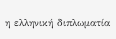η ελληνική διπλωματία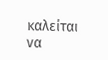καλείται να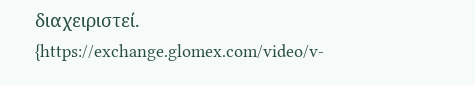διαχειριστεί.
{https://exchange.glomex.com/video/v-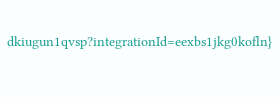dkiugun1qvsp?integrationId=eexbs1jkg0kofln}